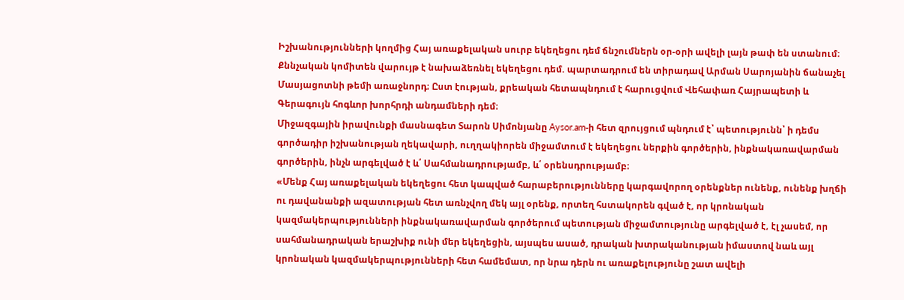Իշխանությունների կողմից Հայ առաքելական սուրբ եկեղեցու դեմ ճնշումներն օր-օրի ավելի լայն թափ են ստանում։ Քննչական կոմիտեն վարույթ է նախաձեռնել եկեղեցու դեմ. պարտադրում են տիրադավ Արման Սարոյանին ճանաչել Մասյացոտնի թեմի առաջնորդ։ Ըստ էության, քրեական հետապնդում է հարուցվում Վեհափառ Հայրապետի և Գերագույն հոգևոր խորհրդի անդամների դեմ։
Միջազգային իրավունքի մասնագետ Տարոն Սիմոնյանը Aysor.am-ի հետ զրույցում պնդում է՝ պետությունն՝ ի դեմս գործադիր իշխանության ղեկավարի, ուղղակիորեն միջամտում է եկեղեցու ներքին գործերին, ինքնակառավարման գործերին, ինչն արգելված է և՛ Սահմանադրությամբ, և՛ օրենսդրությամբ։
«Մենք Հայ առաքելական եկեղեցու հետ կապված հարաբերությունները կարգավորող օրենքներ ունենք, ունենք խղճի ու դավանանքի ազատության հետ առնչվող մեկ այլ օրենք, որտեղ հստակորեն գված է, որ կրոնական կազմակերպությունների ինքնակառավարման գործերում պետության միջամտությունը արգելված է, էլ չասեմ, որ սահմանադրական երաշխիք ունի մեր եկեղեցին, այսպես ասած, դրական խտրականության իմաստով նաև այլ կրոնական կազմակերպությունների հետ համեմատ, որ նրա դերն ու առաքելությունը շատ ավելի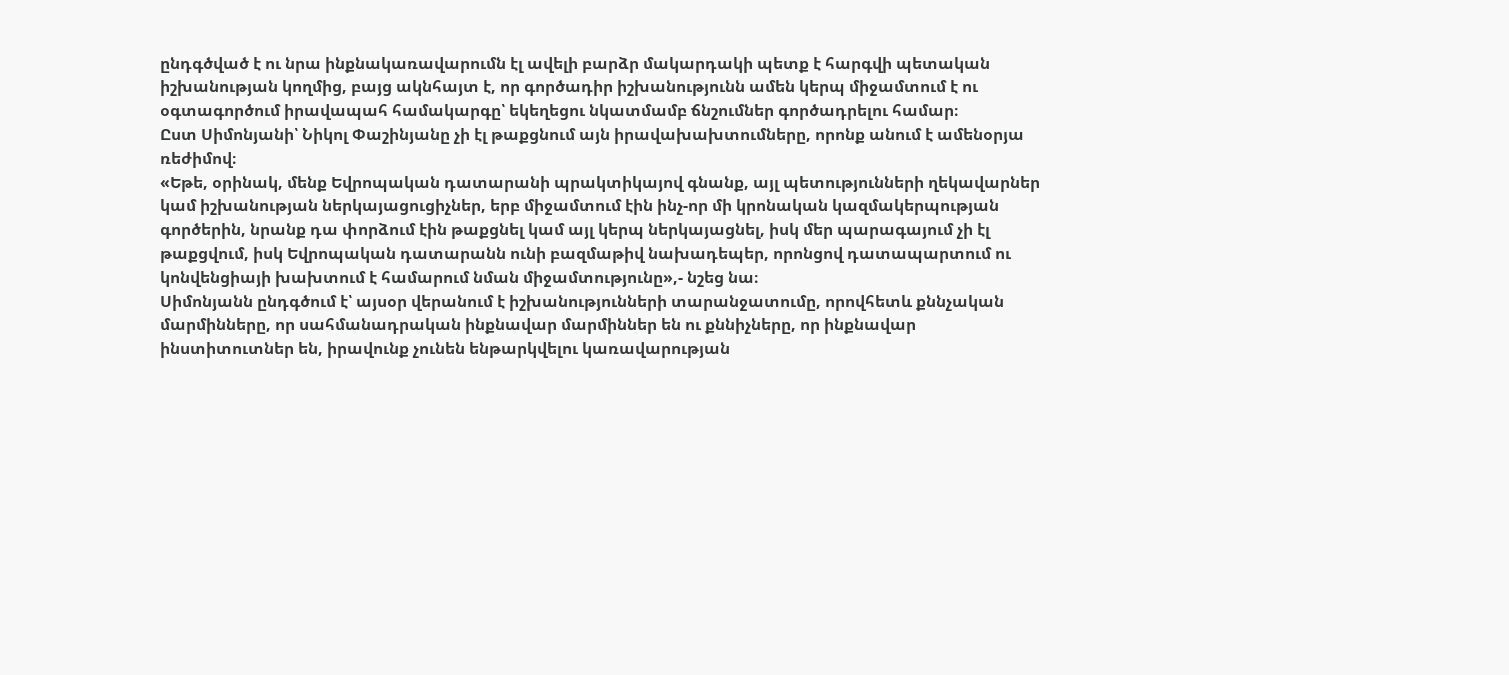ընդգծված է ու նրա ինքնակառավարումն էլ ավելի բարձր մակարդակի պետք է հարգվի պետական իշխանության կողմից, բայց ակնհայտ է, որ գործադիր իշխանությունն ամեն կերպ միջամտում է ու օգտագործում իրավապահ համակարգը՝ եկեղեցու նկատմամբ ճնշումներ գործադրելու համար։
Ըստ Սիմոնյանի՝ Նիկոլ Փաշինյանը չի էլ թաքցնում այն իրավախախտումները, որոնք անում է ամենօրյա ռեժիմով։
«Եթե, օրինակ, մենք Եվրոպական դատարանի պրակտիկայով գնանք, այլ պետությունների ղեկավարներ կամ իշխանության ներկայացուցիչներ, երբ միջամտում էին ինչ-որ մի կրոնական կազմակերպության գործերին, նրանք դա փորձում էին թաքցնել կամ այլ կերպ ներկայացնել, իսկ մեր պարագայում չի էլ թաքցվում, իսկ Եվրոպական դատարանն ունի բազմաթիվ նախադեպեր, որոնցով դատապարտում ու կոնվենցիայի խախտում է համարում նման միջամտությունը»,- նշեց նա։
Սիմոնյանն ընդգծում է՝ այսօր վերանում է իշխանությունների տարանջատումը, որովհետև քննչական մարմինները, որ սահմանադրական ինքնավար մարմիններ են ու քննիչները, որ ինքնավար ինստիտուտներ են, իրավունք չունեն ենթարկվելու կառավարության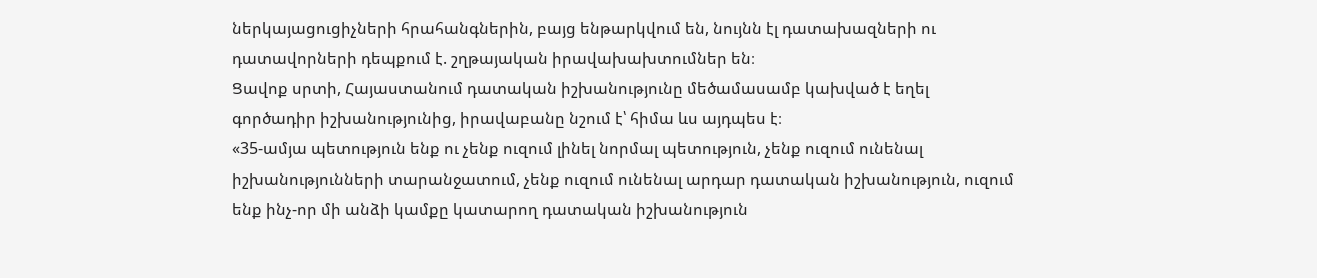ներկայացուցիչների հրահանգներին, բայց ենթարկվում են, նույնն էլ դատախազների ու դատավորների դեպքում է. շղթայական իրավախախտումներ են։
Ցավոք սրտի, Հայաստանում դատական իշխանությունը մեծամասամբ կախված է եղել գործադիր իշխանությունից, իրավաբանը նշում է՝ հիմա ևս այդպես է։
«35-ամյա պետություն ենք ու չենք ուզում լինել նորմալ պետություն, չենք ուզում ունենալ իշխանությունների տարանջատում, չենք ուզում ունենալ արդար դատական իշխանություն, ուզում ենք ինչ-որ մի անձի կամքը կատարող դատական իշխանություն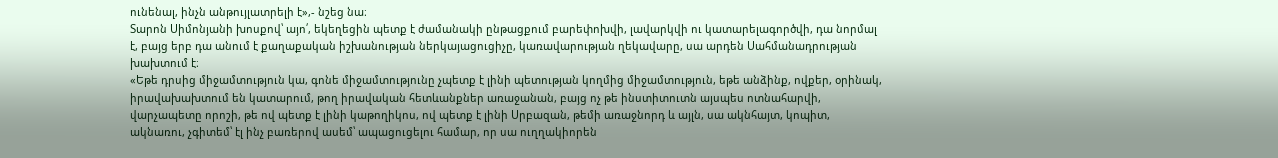ունենալ, ինչն անթույլատրելի է»,- նշեց նա։
Տարոն Սիմոնյանի խոսքով՝ այո՛, եկեղեցին պետք է ժամանակի ընթացքում բարեփոխվի, լավարկվի ու կատարելագործվի, դա նորմալ է, բայց երբ դա անում է քաղաքական իշխանության ներկայացուցիչը, կառավարության ղեկավարը, սա արդեն Սահմանադրության խախտում է։
«Եթե դրսից միջամտություն կա, գոնե միջամտությունը չպետք է լինի պետության կողմից միջամտություն, եթե անձինք, ովքեր, օրինակ, իրավախախտում են կատարում, թող իրավական հետևանքներ առաջանան, բայց ոչ թե ինստիտուտն այսպես ոտնահարվի, վարչապետը որոշի, թե ով պետք է լինի կաթողիկոս, ով պետք է լինի Սրբազան, թեմի առաջնորդ և այլն, սա ակնհայտ, կոպիտ, ակնառու, չգիտեմ՝ էլ ինչ բառերով ասեմ՝ ապացուցելու համար, որ սա ուղղակիորեն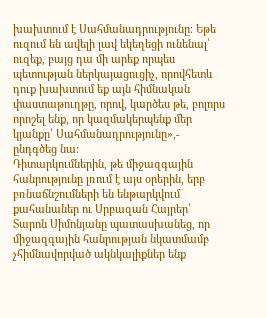խախտում է Սահմանադրությունը։ Եթե ուզում են ավելի լավ եկեղեցի ունենալ՝ ուզեք, բայց դա մի արեք որպես պետության ներկայացուցիչ, որովհետև դուք խախտում եք այն հիմնական փաստաթուղթը, որով, կարծես թե, բոլորս որոշել ենք, որ կազմակերպենք մեր կյանքը՝ Սահմանադրությունը»,- ընդգծեց նա։
Դիտարկումներին, թե միջազգային հանրությունը լռում է այս օրերին, երբ բռնաճնշումների են ենթարկվում քահանաներ ու Սրբազան Հայրեր՝ Տարոն Սիմոնյանը պատասխանեց, որ միջազգային հանրության նկատմամբ չհիմնավորված ակնկալիքներ ենք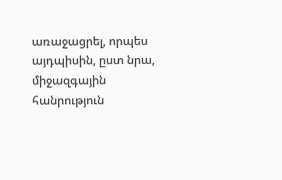առաջացրել, որպես այդպիսին, ըստ նրա, միջազգային հանրություն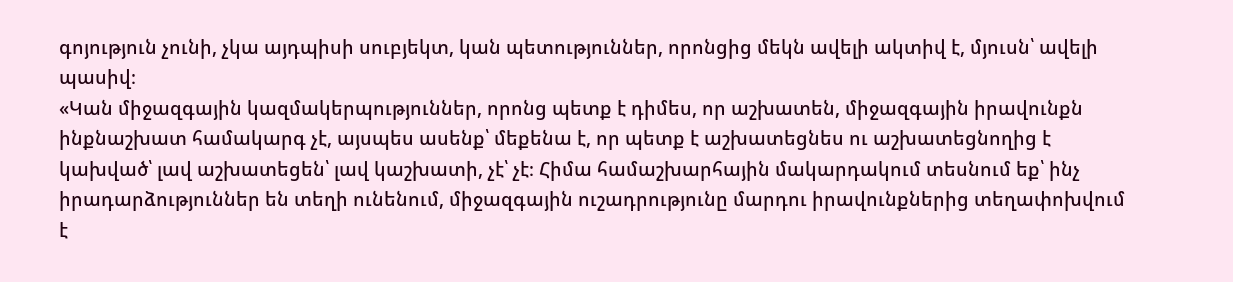գոյություն չունի, չկա այդպիսի սուբյեկտ, կան պետություններ, որոնցից մեկն ավելի ակտիվ է, մյուսն՝ ավելի պասիվ։
«Կան միջազգային կազմակերպություններ, որոնց պետք է դիմես, որ աշխատեն, միջազգային իրավունքն ինքնաշխատ համակարգ չէ, այսպես ասենք՝ մեքենա է, որ պետք է աշխատեցնես ու աշխատեցնողից է կախված՝ լավ աշխատեցեն՝ լավ կաշխատի, չէ՝ չէ։ Հիմա համաշխարհային մակարդակում տեսնում եք՝ ինչ իրադարձություններ են տեղի ունենում, միջազգային ուշադրությունը մարդու իրավունքներից տեղափոխվում է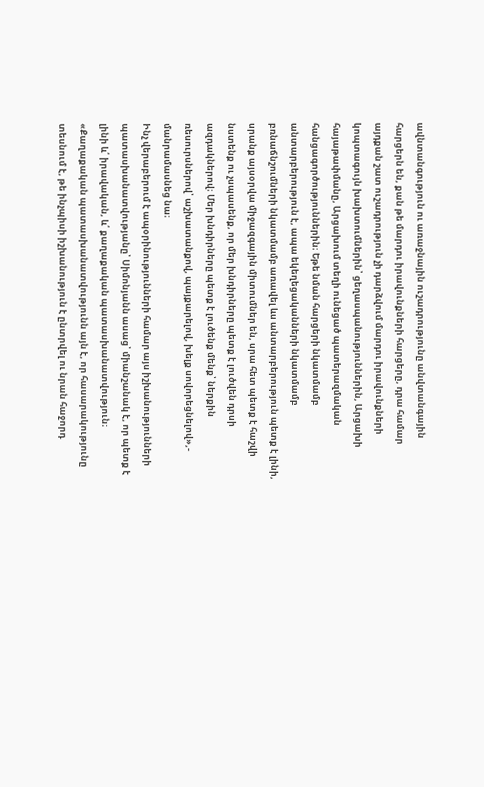ավնտանգություն ու առաջնային ուշադրությունը անվտանգային հարցերն են, քան թե մարդու իրավունքների հարցերը, դրա համար այդքան շատ ուշադրություն չի դարձվում մարդու իրավունքների կոպտագույն խախտումներին՝ ցեղասպանություններին, Արցախի հայաթափմանը, Արցախում տեղի ունեցած պատերազմական հանցագործություններին։ Եթե նման հարցերի նկատմամբ անտարբերություն է, ապա եկեղեցականների նկատմամբ բռնաճնշումների նկատմամբ առավել ևս անտարբերություն պետք է լինի, սրանք այսօրվա միջազգային միտումներ են, սրա հետ պետք է հաշվի նստենք ու չսպասենք, որ մեր խնդիրները պետք է լուծվեն դրսի ազդակներով։ Մեր խնդիրները պետք է լուծենք մենք՝ ներքին ռեսուրսներով՝ աշխատանքով, պայքարելով, խելք սովորեցնելով»,- մանրամասնեց նա։
Ինչ վերաբերում է ապօրինությունների համար այս իշխանությունների պատասխանատվությանը՝ Սիմոնյանն ասաց՝ միանշանակ է, որ պետք է լինի և՛ իրավական, և՛ քաղաքական պատասխանատվություն։
«Քաղաքական պատասխանատվությունն այն է, որ հասարակությունը տեսնում է, թե ինչպիսի իշխանություն է ընտրվել ու նրան հաջորդ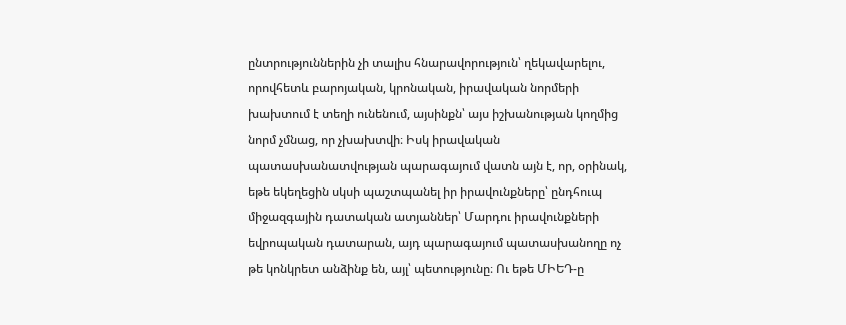ընտրություններին չի տալիս հնարավորություն՝ ղեկավարելու, որովհետև բարոյական, կրոնական, իրավական նորմերի խախտում է տեղի ունենում, այսինքն՝ այս իշխանության կողմից նորմ չմնաց, որ չխախտվի։ Իսկ իրավական պատասխանատվության պարագայում վատն այն է, որ, օրինակ, եթե եկեղեցին սկսի պաշտպանել իր իրավունքները՝ ընդհուպ միջազգային դատական ատյաններ՝ Մարդու իրավունքների եվրոպական դատարան, այդ պարագայում պատասխանողը ոչ թե կոնկրետ անձինք են, այլ՝ պետությունը։ Ու եթե ՄԻԵԴ-ը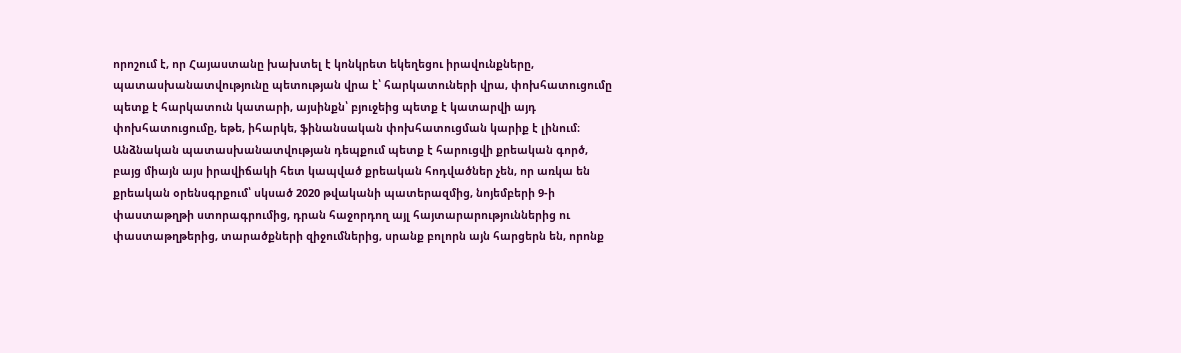որոշում է, որ Հայաստանը խախտել է կոնկրետ եկեղեցու իրավունքները, պատասխանատվությունը պետության վրա է՝ հարկատուների վրա, փոխհատուցումը պետք է հարկատուն կատարի, այսինքն՝ բյուջեից պետք է կատարվի այդ փոխհատուցումը, եթե, իհարկե, ֆինանսական փոխհատուցման կարիք է լինում։
Անձնական պատասխանատվության դեպքում պետք է հարուցվի քրեական գործ, բայց միայն այս իրավիճակի հետ կապված քրեական հոդվածներ չեն, որ առկա են քրեական օրենսգրքում՝ սկսած 2020 թվականի պատերազմից, նոյեմբերի 9-ի փաստաթղթի ստորագրումից, դրան հաջորդող այլ հայտարարություններից ու փաստաթղթերից, տարածքների զիջումներից, սրանք բոլորն այն հարցերն են, որոնք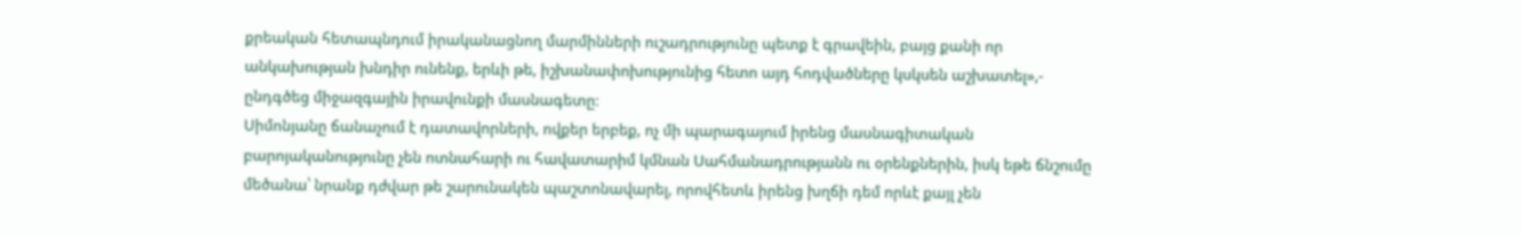քրեական հետապնդում իրականացնող մարմինների ուշադրությունը պետք է գրավեին, բայց քանի որ անկախության խնդիր ունենք, երևի թե, իշխանափոխությունից հետո այդ հոդվածները կսկսեն աշխատել»,- ընդգծեց միջազգային իրավունքի մասնագետը։
Սիմոնյանը ճանաչում է դատավորների, ովքեր երբեք, ոչ մի պարագայում իրենց մասնագիտական բարոյականությունը չեն ոտնահարի ու հավատարիմ կմնան Սահմանադրությանն ու օրենքներին, իսկ եթե ճնշումը մեծանա՝ նրանք դժվար թե շարունակեն պաշտոնավարել, որովհետև իրենց խղճի դեմ որևէ քայլ չեն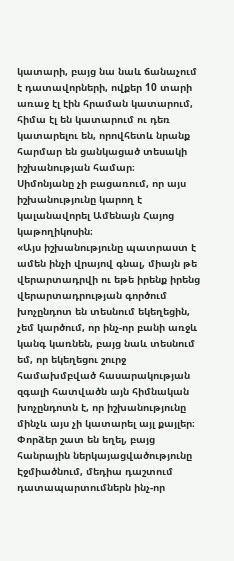կատարի, բայց նա նաև ճանաչում է դատավորների, ովքեր 10 տարի առաջ էլ էին հրաման կատարում, հիմա էլ են կատարում ու դեռ կատարելու են, որովհետև նրանք հարմար են ցանկացած տեսակի իշխանության համար։
Սիմոնյանը չի բացառում, որ այս իշխանությունը կարող է կալանավորել Ամենայն Հայոց կաթողիկոսին։
«Այս իշխանությունը պատրաստ է ամեն ինչի վրայով գնալ, միայն թե վերարտադրվի ու եթե իրենք իրենց վերարտադրության գործում խոչընդոտ են տեսնում եկեղեցին, չեմ կարծում, որ ինչ-որ բանի առջև կանգ կառնեն, բայց նաև տեսնում եմ, որ եկեղեցու շուրջ համախմբված հասարակության զգալի հատվածն այն հիմնական խոչընդոտն է, որ իշխանությունը մինչև այս չի կատարել այլ քայլեր։ Փորձեր շատ են եղել, բայց հանրային ներկայացվածությունը Էջմիածնում, մեդիա դաշտում դատապարտումներն ինչ-որ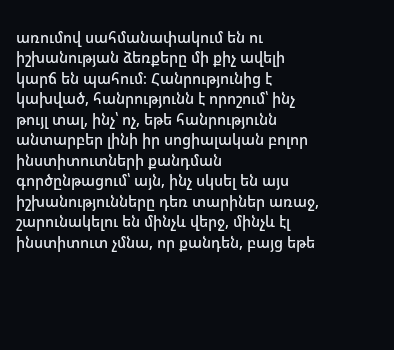առումով սահմանափակում են ու իշխանության ձեռքերը մի քիչ ավելի կարճ են պահում։ Հանրությունից է կախված, հանրությունն է որոշում՝ ինչ թույլ տալ, ինչ՝ ոչ, եթե հանրությունն անտարբեր լինի իր սոցիալական բոլոր ինստիտուտների քանդման գործընթացում՝ այն, ինչ սկսել են այս իշխանությունները դեռ տարիներ առաջ, շարունակելու են մինչև վերջ, մինչև էլ ինստիտուտ չմնա, որ քանդեն, բայց եթե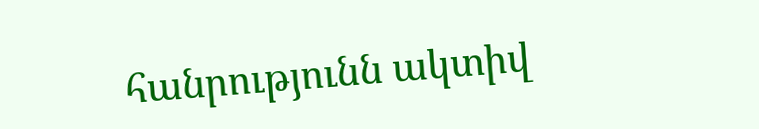հանրությունն ակտիվ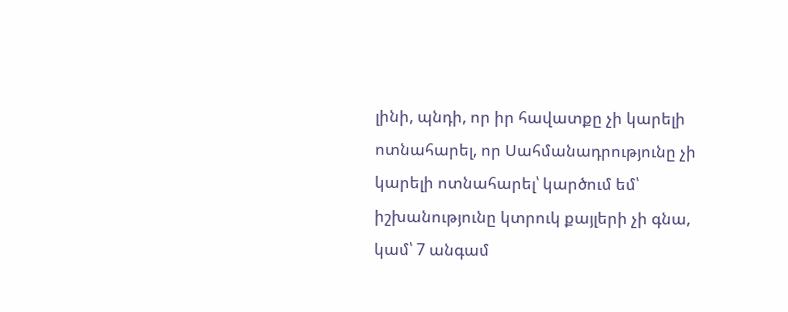լինի, պնդի, որ իր հավատքը չի կարելի ոտնահարել, որ Սահմանադրությունը չի կարելի ոտնահարել՝ կարծում եմ՝ իշխանությունը կտրուկ քայլերի չի գնա, կամ՝ 7 անգամ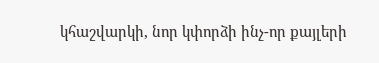կհաշվարկի, նոր կփորձի ինչ-որ քայլերի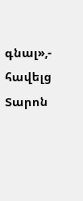գնալ»,- հավելց Տարոն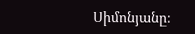Սիմոնյանը։